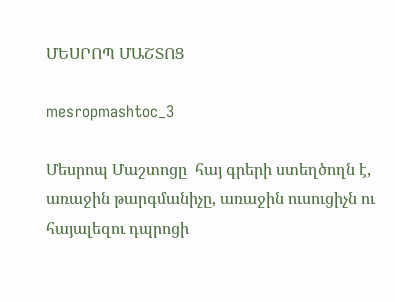ՄԵՍՐՈՊ ՄԱՇՏՈՑ

mesropmashtoc_3

Մեսրոպ Մաշտոցը  հայ գրերի ստեղծողն է, առաջին թարգմանիչը, առաջին ուսուցիչն ու հայալեզու դպրոցի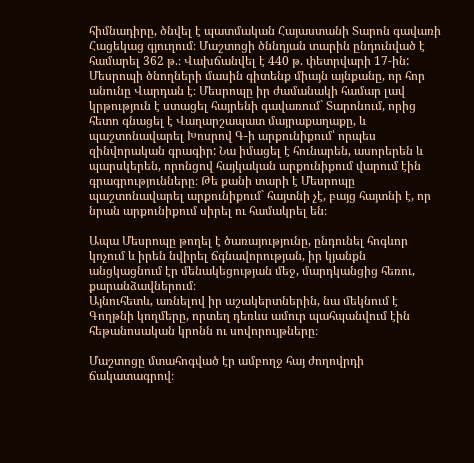հիմնադիրը, ծնվել է պատմական Հայաստանի Տարոն գավառի Հացեկաց գյուղում։ Մաշտոցի ծննդյան տարին ընդունված է համարել 362 թ.։ Վախճանվել է 440 թ. փետրվարի 17-ին: Մեսրոպի ծնողների մասին գիտենք միայն այնքանը, որ հոր անունը Վարդան է։ Մեսրոպը իր ժամանակի համար լավ կրթություն է ստացել հայրենի գավառում` Տարոնում, որից հետո գնացել է Վաղարշապատ մայրաքաղաքը, և պաշտոնավարել Խոսրով Գ-ի արքունիքում՝ որպես զինվորական գրագիր: Նա իմացել է հունարեն, ասորերեն և պարսկերեն, որոնցով հայկական արքունիքում վարում էին գրագրությունները։ Թե քանի տարի է Մեսրոպը պաշտոնավարել արքունիքում` հայտնի չէ, բայց հայտնի է, որ նրան արքունիքում սիրել ու համակրել են։

Ապա Մեսրոպը թողել է ծառայությունը, ընդունել հոգևոր կոչում և իրեն նվիրել ճգնավորության, իր կյանքն անցկացնում էր մենակեցության մեջ, մարդկանցից հեռու, քարանձավներում։
Այնուհետև, առնելով իր աշակերտներին, նա մեկնում է Գողթնի կողմերը, որտեղ դեռևս ամուր պահպանվում էին հեթանոսական կրոնն ու սովորույթները։

Մաշտոցը մտահոգված էր ամբողջ հայ ժողովրդի ճակատագրով։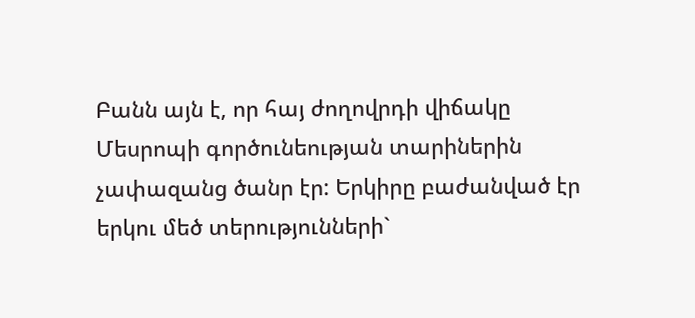Բանն այն է, որ հայ ժողովրդի վիճակը Մեսրոպի գործունեության տարիներին չափազանց ծանր էր: Երկիրը բաժանված էր երկու մեծ տերությունների`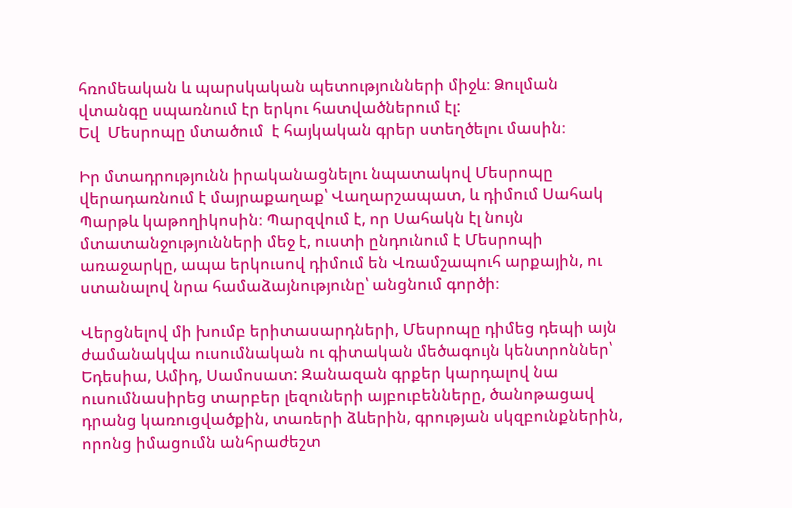հռոմեական և պարսկական պետությունների միջև։ Ձուլման վտանգը սպառնում էր երկու հատվածներում էլ:
Եվ  Մեսրոպը մտածում  է հայկական գրեր ստեղծելու մասին։

Իր մտադրությունն իրականացնելու նպատակով Մեսրոպը վերադառնում է մայրաքաղաք՝ Վաղարշապատ, և դիմում Սահակ Պարթև կաթողիկոսին։ Պարզվում է, որ Սահակն էլ նույն մտատանջությունների մեջ է, ուստի ընդունում է Մեսրոպի առաջարկը, ապա երկուսով դիմում են Վռամշապուհ արքային, ու ստանալով նրա համաձայնությունը՝ անցնում գործի։

Վերցնելով մի խումբ երիտասարդների, Մեսրոպը դիմեց դեպի այն ժամանակվա ուսումնական ու գիտական մեծագույն կենտրոններ՝ Եդեսիա, Ամիդ, Սամոսատ: Զանազան գրքեր կարդալով նա ուսումնասիրեց տարբեր լեզուների այբուբենները, ծանոթացավ դրանց կառուցվածքին, տառերի ձևերին, գրության սկզբունքներին, որոնց իմացումն անհրաժեշտ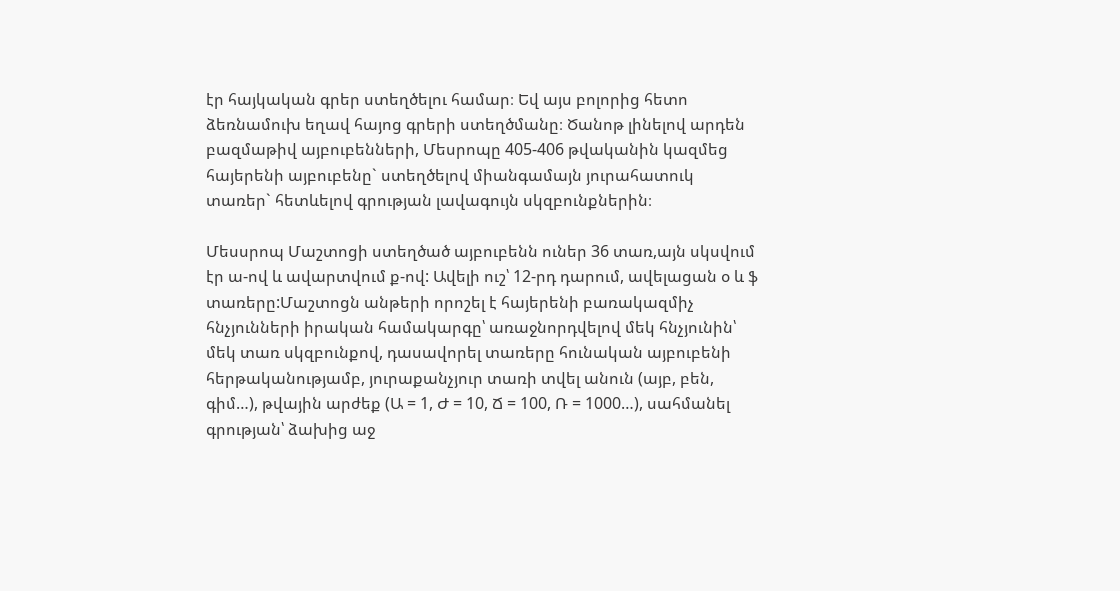էր հայկական գրեր ստեղծելու համար։ Եվ այս բոլորից հետո ձեռնամուխ եղավ հայոց գրերի ստեղծմանը։ Ծանոթ լինելով արդեն բազմաթիվ այբուբենների, Մեսրոպը 405-406 թվականին կազմեց հայերենի այբուբենը` ստեղծելով միանգամայն յուրահատուկ տառեր` հետևելով գրության լավագույն սկզբունքներին։

Մեսսրոպ Մաշտոցի ստեղծած այբուբենն ուներ 36 տառ,այն սկսվում էր ա-ով և ավարտվում ք-ով: Ավելի ուշ՝ 12-րդ դարում, ավելացան օ և ֆ տառերը:Մաշտոցն անթերի որոշել է հայերենի բառակազմիչ հնչյունների իրական համակարգը՝ առաջնորդվելով մեկ հնչյունին՝ մեկ տառ սկզբունքով, դասավորել տառերը հունական այբուբենի հերթականությամբ, յուրաքանչյուր տառի տվել անուն (այբ, բեն, գիմ…), թվային արժեք (Ա = 1, Ժ = 10, Ճ = 100, Ռ = 1000…), սահմանել գրության՝ ձախից աջ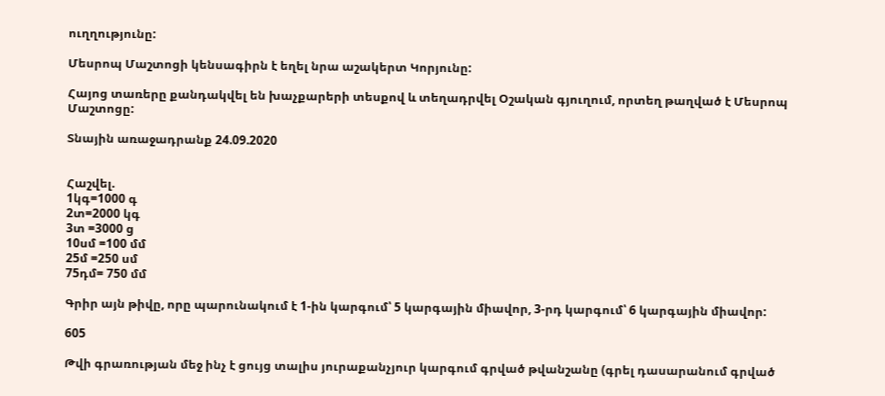ուղղությունը:

Մեսրոպ Մաշտոցի կենսագիրն է եղել նրա աշակերտ Կորյունը:

Հայոց տառերը քանդակվել են խաչքարերի տեսքով և տեղադրվել Օշական գյուղում, որտեղ թաղված է Մեսրոպ Մաշտոցը:

Տնային առաջադրանք 24.09.2020


Հաշվել.
1կգ=1000 գ
2տ=2000 կգ
3տ =3000 ց
10սմ =100 մմ
25մ =250 սմ
75դմ= 750 մմ

Գրիր այն թիվը, որը պարունակում է 1-ին կարգում՝ 5 կարգային միավոր, 3-րդ կարգում՝ 6 կարգային միավոր:

605

Թվի գրառության մեջ ինչ է ցույց տալիս յուրաքանչյուր կարգում գրված թվանշանը (գրել դասարանում գրված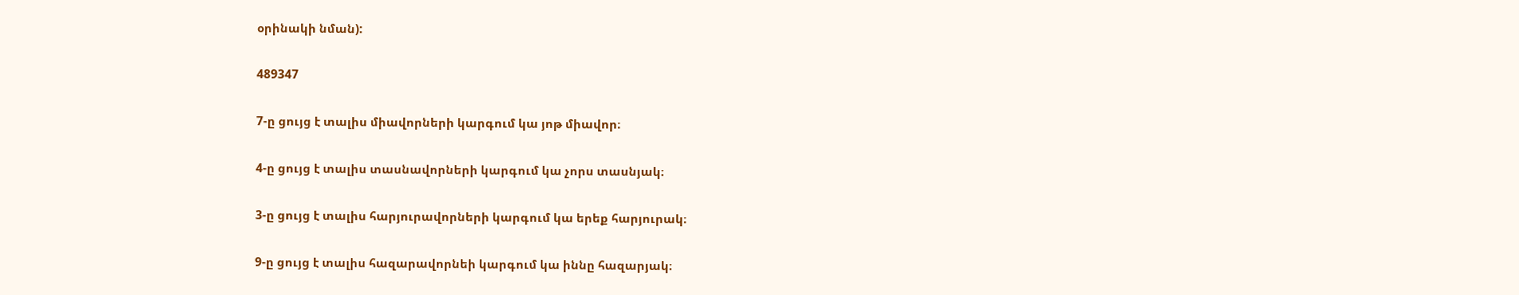օրինակի նման):

489347

7-ը ցույց է տալիս միավորների կարգում կա յոթ միավոր։

4-ը ցույց է տալիս տասնավորների կարգում կա չորս տասնյակ։

3-ը ցույց է տալիս հարյուրավորների կարգում կա երեք հարյուրակ։

9-ը ցույց է տալիս հազարավորնեի կարգում կա իննը հազարյակ։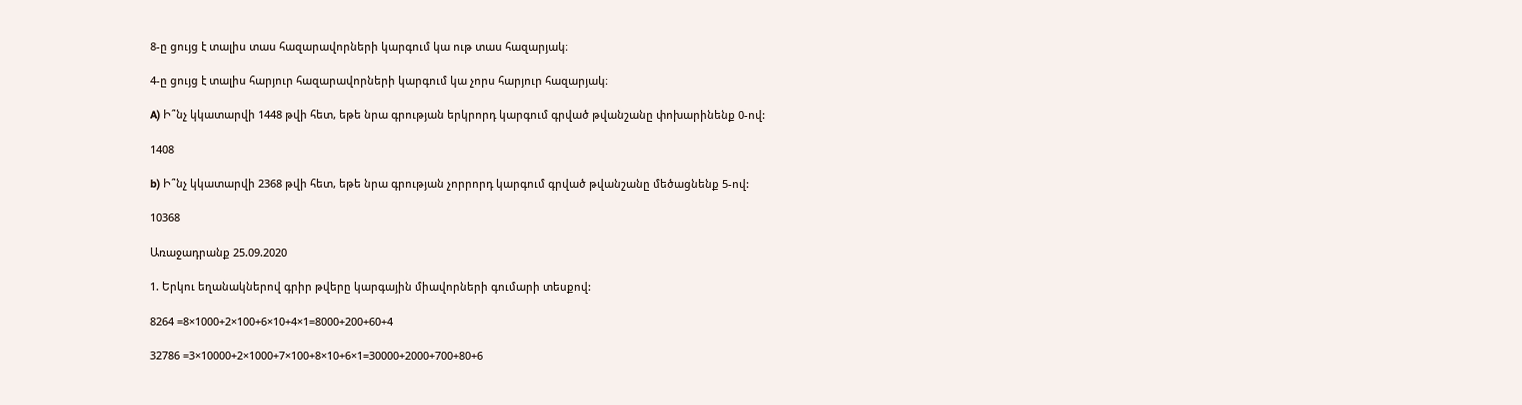8-ը ցույց է տալիս տաս հազարավորների կարգում կա ութ տաս հազարյակ։

4-ը ցույց է տալիս հարյուր հազարավորների կարգում կա չորս հարյուր հազարյակ։

A) Ի՞նչ կկատարվի 1448 թվի հետ, եթե նրա գրության երկրորդ կարգում գրված թվանշանը փոխարինենք 0-ով:

1408

b) Ի՞նչ կկատարվի 2368 թվի հետ, եթե նրա գրության չորրորդ կարգում գրված թվանշանը մեծացնենք 5-ով:

10368

Առաջադրանք 25.09.2020

1. Երկու եղանակներով գրիր թվերը կարգային միավորների գումարի տեսքով:

8264 =8×1000+2×100+6×10+4×1=8000+200+60+4

32786 =3×10000+2×1000+7×100+8×10+6×1=30000+2000+700+80+6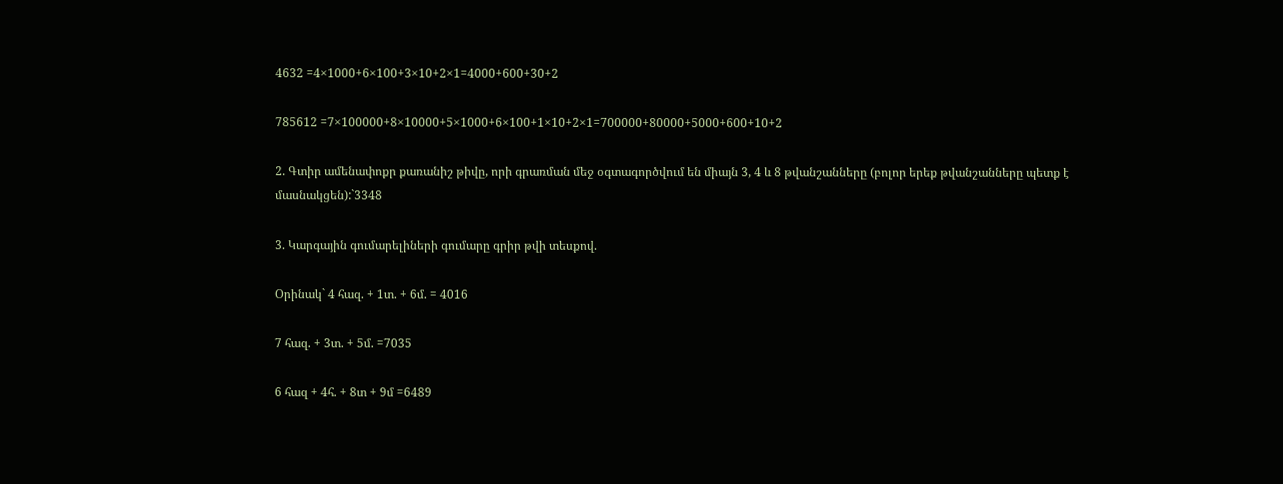4632 =4×1000+6×100+3×10+2×1=4000+600+30+2

785612 =7×100000+8×10000+5×1000+6×100+1×10+2×1=700000+80000+5000+600+10+2

2. Գտիր ամենափոքր քառանիշ թիվը, որի գրառման մեջ օգտագործվում են միայն 3, 4 և 8 թվանշանները (բոլոր երեք թվանշանները պետք է մասնակցեն):`3348

3. Կարգային գումարելիների գումարը գրիր թվի տեսքով.

Օրինակ` 4 հազ. + 1տ. + 6մ. = 4016

7 հազ. + 3տ. + 5մ. =7035

6 հազ + 4հ. + 8տ + 9մ =6489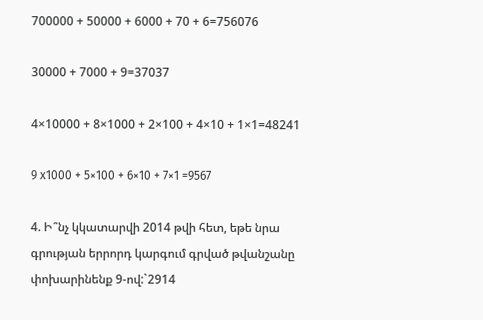700000 + 50000 + 6000 + 70 + 6=756076

30000 + 7000 + 9=37037

4×10000 + 8×1000 + 2×100 + 4×10 + 1×1=48241

9 x1000 + 5×100 + 6×10 + 7×1 =9567

4. Ի՞նչ կկատարվի 2014 թվի հետ, եթե նրա գրության երրորդ կարգում գրված թվանշանը փոխարինենք 9-ով:`2914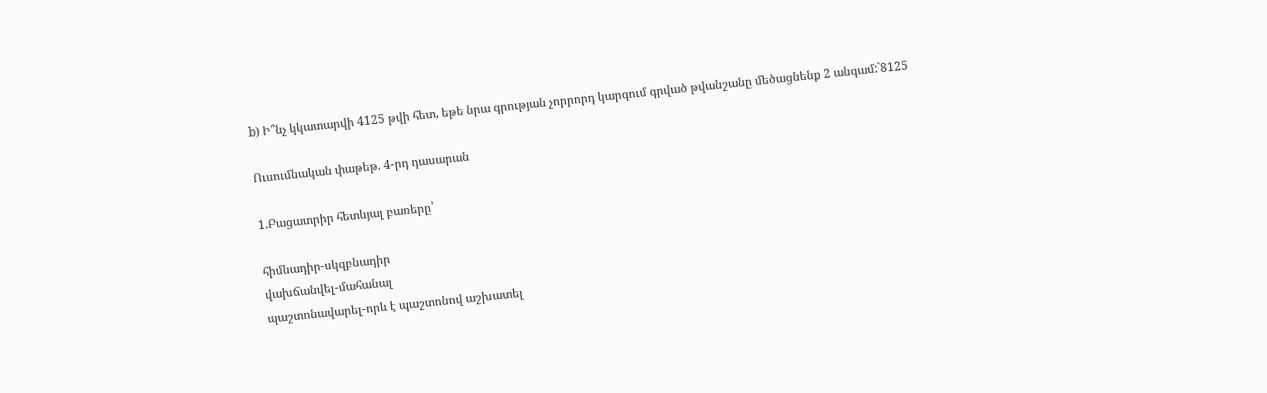b) Ի՞նչ կկատարվի 4125 թվի հետ, եթե նրա գրության չորրորդ կարգում գրված թվանշանը մեծացնենք 2 անգամ:`8125

Ուսումնական փաթեթ. 4-րդ դասարան

1.Բացատրիր հետևյալ բառերը՝

հիմնադիր-սկզբնադիր
վախճանվել-մահանալ
պաշտոնավարել-որև է պաշտոնով աշխատել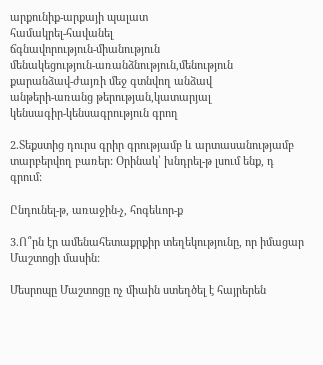արքունիք-արքայի պալատ
համակրել-հավանել
ճգնավորություն-միանություն
մենակեցություն-առանձնություն,մենություն
քարանձավ-ժայռի մեջ գտնվող անձավ
անթերի-առանց թերության,կատարյալ
կենսագիր-կենսագրություն գրող

2.Տեքստից դուրս գրիր գրությամբ և արտասանությամբ տարբերվող բառեր: Օրինակ՝ խնդրել-թ լսում ենք, դ գրում:

Ընդունել-թ, առաջին-չ, հոգեևոր-ք

3.Ո՞րն էր ամենահետաքրքիր տեղեկությունը, որ իմացար Մաշտոցի մասին:

Մեսրոպը Մաշտոցը ոչ միաին ստեղծել է հայրերեն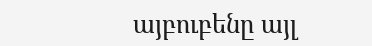այբուբենը այլ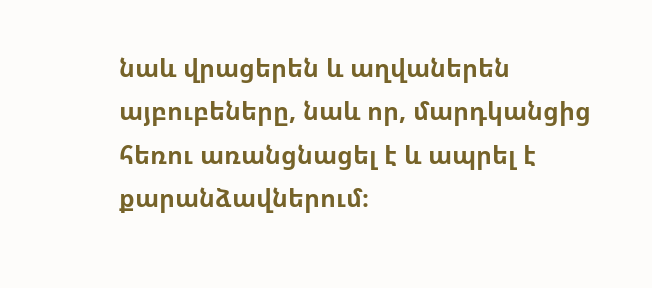նաև վրացերեն և աղվաներեն այբուբեները, նաև որ, մարդկանցից հեռու առանցնացել է և ապրել է քարանձավներում։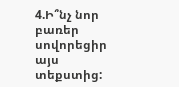4.Ի՞նչ նոր բառեր սովորեցիր այս տեքստից: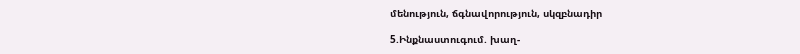մենություն, ճգնավորություն, սկզբնադիր

5.Ինքնաստուգում. խաղ-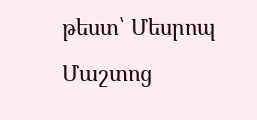թեստ՝ Մեսրոպ Մաշտոց